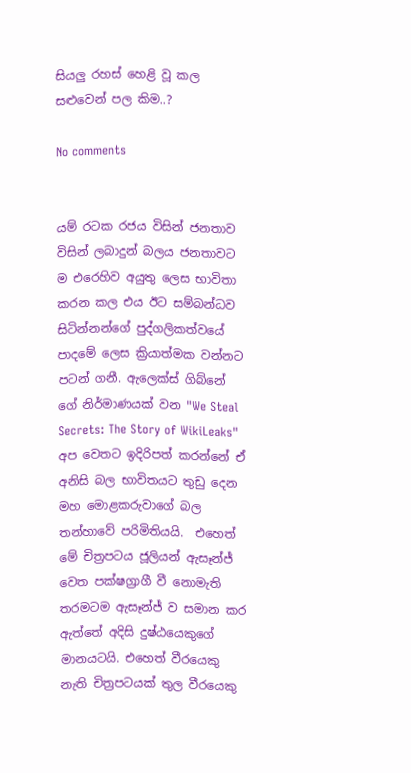සියලු රහස් හෙළි වූ කල සළුවෙන් පල කිම..?

No comments


යම් රටක රජය විසින් ජනතාව විසින් ලබාදුන් බලය ජනතාවට ම එරෙහිව අයුතු ලෙස භාවිතා කරන කල එය ඊට සම්බන්ධව සිටින්නන්ගේ පුද්ගලිකත්වයේ පාදමේ ලෙස ක්‍රියාත්මක වන්නට පටන් ගනී. ඇලෙක්ස් ගිබ්නේ ගේ නිර්මාණයක් වන "We Steal Secrets: The Story of WikiLeaks" අප වෙතට ඉදිරිපත් කරන්නේ ඒ අනිසි බල භාවිතයට තුඩු දෙන මහ මොළකරුවාගේ බල තන්හාවේ පරිමිතියයි.  එහෙත් මේ චිත්‍රපටය ජූලියන් ඇසෑන්ජ් වෙත පක්ෂග්‍රාගී වී නොමැති තරමටම ඇසෑන්ජ් ව සමාන කර ඇත්තේ අදිසි දුෂ්ඨයෙකුගේ මානයටයි. එහෙත් වීරයෙකු නැති චිත්‍රපටයක් තුල වීරයෙකු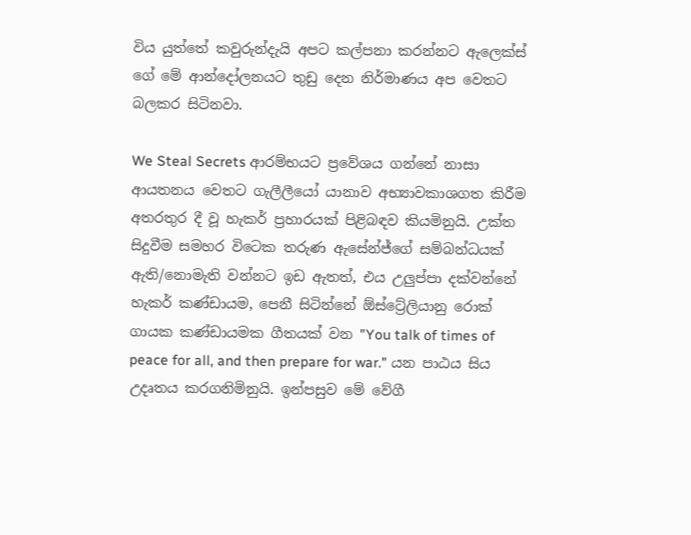විය යුත්තේ කවුරුන්දැයි අපට කල්පනා කරන්නට ඇලෙක්ස් ගේ මේ ආන්දෝලනයට තුඩු දෙන නිර්මාණය අප වෙතට බලකර සිටිනවා.

We Steal Secrets ආරම්භයට ප්‍රවේශය ගන්නේ නාසා ආයතනය වෙතට ගැලීලීයෝ යානාව අභ්‍යාවකාශගත කිරීම අතරතුර දී වූ හැකර් ප්‍රහාරයක් පිළිබඳව කියමිනුයි. උක්ත සිදුවීම සමහර විටෙක තරුණ ඇසේන්ජ්ගේ සම්බන්ධයක් ඇති/නොමැති වන්නට ඉඩ ඇතත්, එය උලුප්පා දක්වන්නේ හැකර් කණ්ඩායම, පෙනී සිටින්නේ ඕස්ට්‍රේලියානු රොක් ගායක කණ්ඩායමක ගීතයක් වන "You talk of times of peace for all, and then prepare for war." යන පා‍ඨය සිය උදෘතය කරගනිමිනුයි. ඉන්පසුව මේ වේගී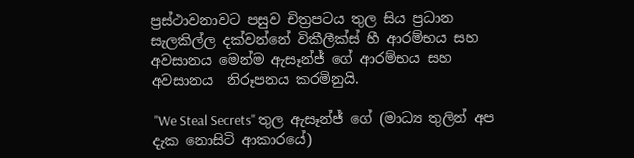ප්‍රස්ථාවනාවට පසුව චිත්‍රපටය තුල සිය ප්‍රධාන සැලකිල්ල දක්වන්නේ විකීලීක්ස් හී ආරම්භය සහ අවසානය මෙන්ම ඇසෑන්ජ් ගේ ආරම්භය සහ අවසානය  නිරූපනය කරමිනුයි.

 "We Steal Secrets" තුල ඇසෑන්ජ් ගේ (මාධ්‍ය තුලින් අප දැක නොසිටි ආකාරයේ)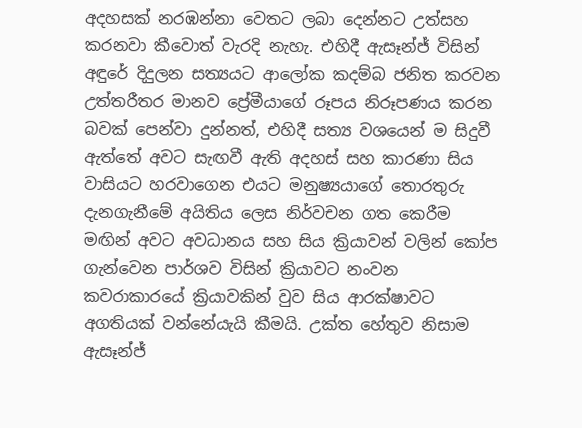අදහසක් නරඹන්නා වෙතට ලබා දෙන්නට උත්සහ කරනවා කීවොත් වැරදි නැහැ. එහිදී ඇසෑන්ජ් විසින් අඳුරේ දිදුලන සත්‍යයට ආලෝක කදම්බ ජනිත කරවන උත්තරීතර මානව ප්‍රේමීයාගේ රූපය නිරූපණය කරන බවක් පෙන්වා දුන්නත්, එහිදී සත්‍ය වශයෙන් ම සිදුවී ඇත්තේ අවට සැඟවී ඇති අදහස් සහ කාරණා සිය වාසියට හරවාගෙන එයට මනුෂ්‍යයාගේ තොරතුරු දැනගැනීමේ අයිතිය ලෙස නිර්වචන ගත කෙරීම මඟින් අවට අවධානය සහ සිය ක්‍රියාවන් වලින් කෝප ගැන්වෙන පාර්ශව විසින් ක්‍රියාවට නංවන කවරාකාරයේ ක්‍රියාවකින් වුව සිය ආරක්ෂාවට අගතියක් වන්නේයැයි කීමයි. උක්ත හේතුව නිසාම ඇසෑන්ජ්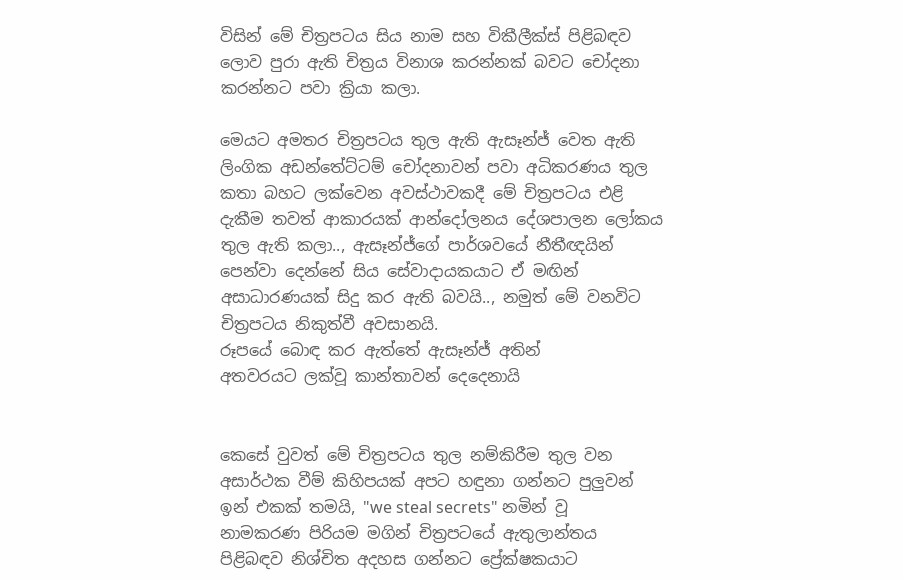විසින් මේ චිත්‍රපටය සිය නාම සහ විකීලීක්ස් පිළිබඳව ලොව පුරා ඇති චිත්‍රය විනාශ කරන්නක් බවට චෝදනා කරන්නට පවා ක්‍රියා කලා.

මෙයට අමතර චිත්‍රපටය තුල ඇති ඇසෑන්ජ් වෙත ඇති ලිංගික අඩන්තේට්ටම් චෝදනාවන් පවා අධිකරණය තුල කතා බහට ලක්වෙන අවස්ථාවකදී මේ චිත්‍රපටය එළි දැකීම තවත් ආකාරයක් ආන්දෝලනය දේශපාලන ලෝකය තුල ඇති කලා.., ඇසෑන්ජ්ගේ පාර්ශවයේ නීතීඥයින් පෙන්වා දෙන්නේ සිය සේවාදායකයාට ඒ මඟින් අසාධාරණයක් සිදු කර ඇති බවයි.., නමුත් මේ වනවිට චිත්‍රපටය නිකුත්වී අවසානයි.
රූපයේ බොඳ කර ඇත්තේ ඇසෑන්ජ් අතින්
අතවරයට ලක්වූ කාන්තාවන් දෙදෙනායි


කෙසේ වුවත් මේ චිත්‍රපටය තුල නම්කිරීම තුල වන අසාර්ථක වීම් කිහිපයක් අපට හඳුනා ගන්නට පුලුවන් ඉන් එකක් තමයි, "we steal secrets" නමින් වූ නාමකරණ පිරියම මගින් චිත්‍රපටයේ ඇතුලාන්තය පිළිබඳව නිශ්චිත අදහස ගන්නට ප්‍රේක්ෂකයාට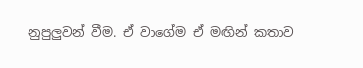නුපුලුවන් වීම. ඒ වාගේම ඒ මඟින් කතාව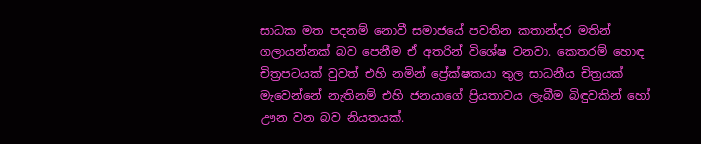සාධක මත පදනම් නොවී සමාජයේ පවතින කතාන්දර මතින් ගලායන්නක් බව පෙනීම ඒ අතරින් විශේෂ වනවා. කෙතරම් හොඳ චිත්‍රපටයක් වුවත් එහි නමින් ප්‍රේක්ෂකයා තුල සාධනීය චිත්‍රයක් මැවෙන්නේ නැතිනම් එහි ජනයාගේ ප්‍රියතාවය ලැබීම බිඳුවකින් හෝ ඌන වන බව නියතයක්.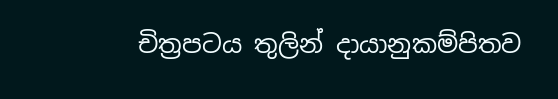චිත්‍රපටය තුලින් දායානුකම්පිතව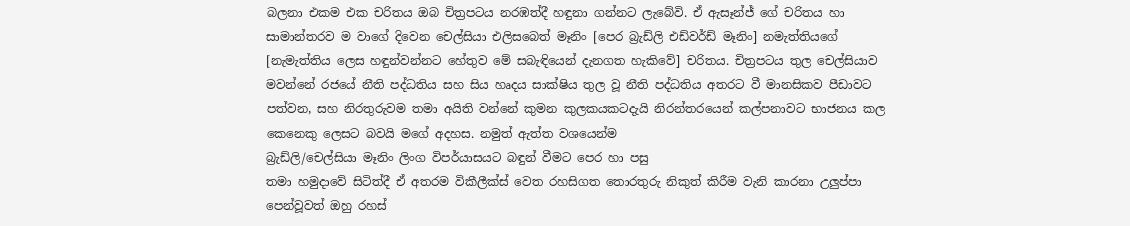බලනා එකම එක චරිතය ඔබ චිත්‍රපටය නරඹත්දී හඳුනා ගන්නට ලැබේවි. ඒ ඇසෑන්ජ් ගේ චරිතය හා සාමාන්තරව ම වාගේ දිවෙන චෙල්සියා එලිසබෙත් මෑනිං [පෙර බ්‍රැඩ්ලි එඩ්වර්ඩ් මෑනිං] නමැත්තියගේ [නැමැත්තිය ලෙස හඳුන්වන්නට හේතුව මේ සබැඳියෙන් දැනගත හැකිවේ] චරිතය. චිත්‍රපටය තුල චෙල්සියාව මවන්නේ රජයේ නීති පද්ධතිය සහ සිය හෘදය සාක්ෂිය තුල වූ නීති පද්ධතිය අතරට වී මානසිකව පීඩාවට පත්වන, සහ නිරතුරුවම තමා අයිති වන්නේ කුමන කුලකයකටදැයි නිරන්තරයෙන් කල්පනාවට භාජනය කල කෙනෙකු ලෙසට බවයි මගේ අදහස. නමුත් ඇත්ත වශයෙන්ම
බ්‍රැඩ්ලි/චෙල්සියා මෑනිං ලිංග විපර්යාසයට බඳුන් වීමට පෙර හා පසු
තමා හමුදාවේ සිටිත්දී ඒ අතරම විකීලීක්ස් වෙත රහසිගත තොරතුරු නිකුත් කිරීම වැනි කාරනා උලුප්පා පෙන්වූවත් ඔහු රහස්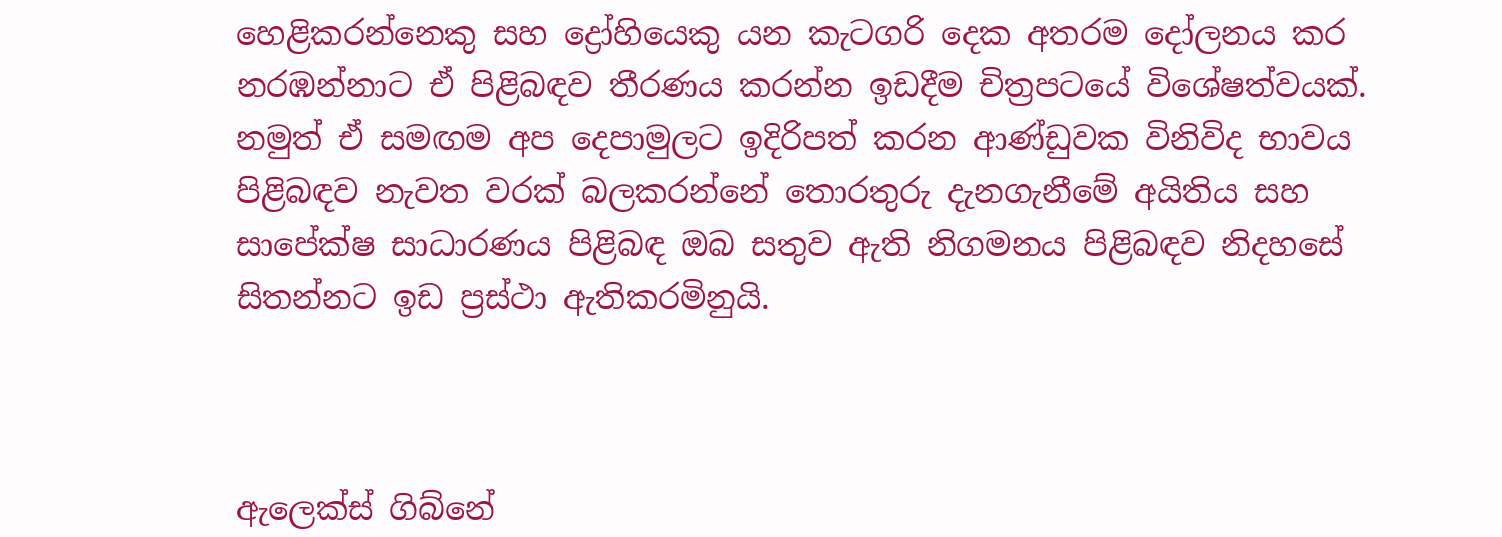හෙළිකරන්නෙකු සහ ද්‍රෝහියෙකු යන කැටගරි දෙක අතරම දෝලනය කර නරඹන්නාට ඒ පිළිබඳව තීරණය කරන්න ඉඩදීම චිත්‍රපටයේ විශේෂත්වයක්. නමුත් ඒ සමඟම අප දෙපාමුලට ඉදිරිපත් කරන ආණ්ඩුවක විනිවිද භාවය පිළිබඳව නැවත වරක් බලකරන්නේ තොරතුරු දැනගැනීමේ අයිතිය සහ සාපේක්ෂ සාධාරණය පිළිබඳ ඔබ සතුව ඇති නිගමනය පිළිබඳව නිදහසේ සිතන්නට ඉඩ ප්‍රස්ථා ඇතිකරමිනුයි.



ඇලෙක්ස් ගිබ්නේ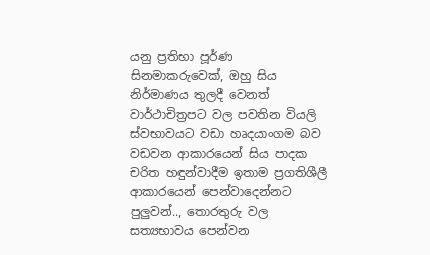යනු ප්‍රතිභා පූර්ණ සිනමාකරුවෙක්, ඔහු සිය නිර්මාණය තුලදී වෙනත් වාර්ථාචිත්‍රපට වල පවතින වියලි ස්වභාවයට වඩා හෘදයාංගම බව වඩවන ආකාරයෙන් සිය පාදක චරිත හඳුන්වාදීම ඉතාම ප්‍රගතිශීලී ආකාරයෙන් පෙන්වාදෙන්නට පුලුවන්.., තොරතුරු වල සත්‍යභාවය පෙන්වන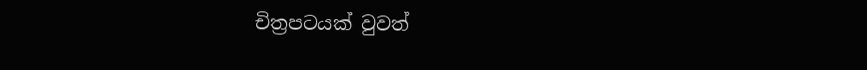චිත්‍රප‍ටයක් වුවත්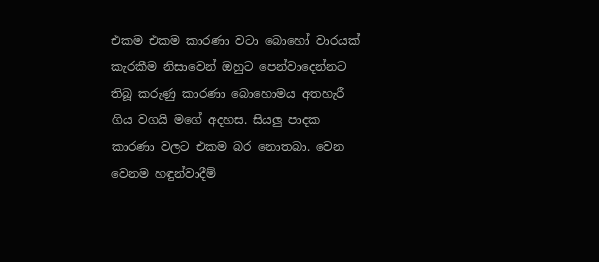එකම එකම කාරණා වටා බොහෝ වාරයක් කැරකීම නිසාවෙන් ඔහුට පෙන්වාදෙන්නට තිබූ කරුණු කාරණා බොහොමය අතහැරී ගිය වගයි මගේ අදහස. සියලු පාදක කාරණා වලට එකම බර නොතබා. වෙන වෙනම හඳුන්වාදීම්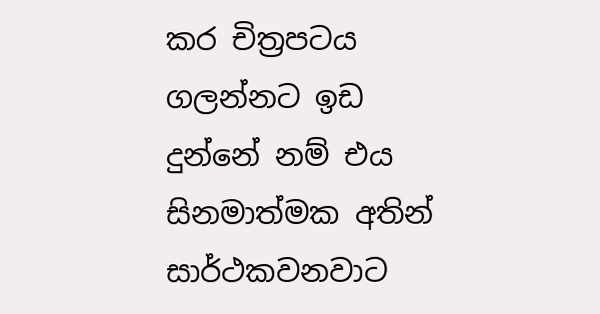කර චිත්‍රපටය ගලන්නට ඉඩ දුන්නේ නම් එය සිනමාත්මක අතින් සාර්ථකවනවාට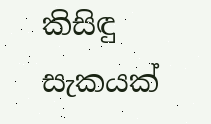කිසිඳු සැකයක්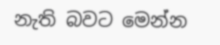නැති බවට මෙන්න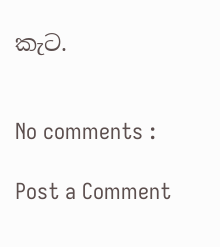කැට.


No comments :

Post a Comment